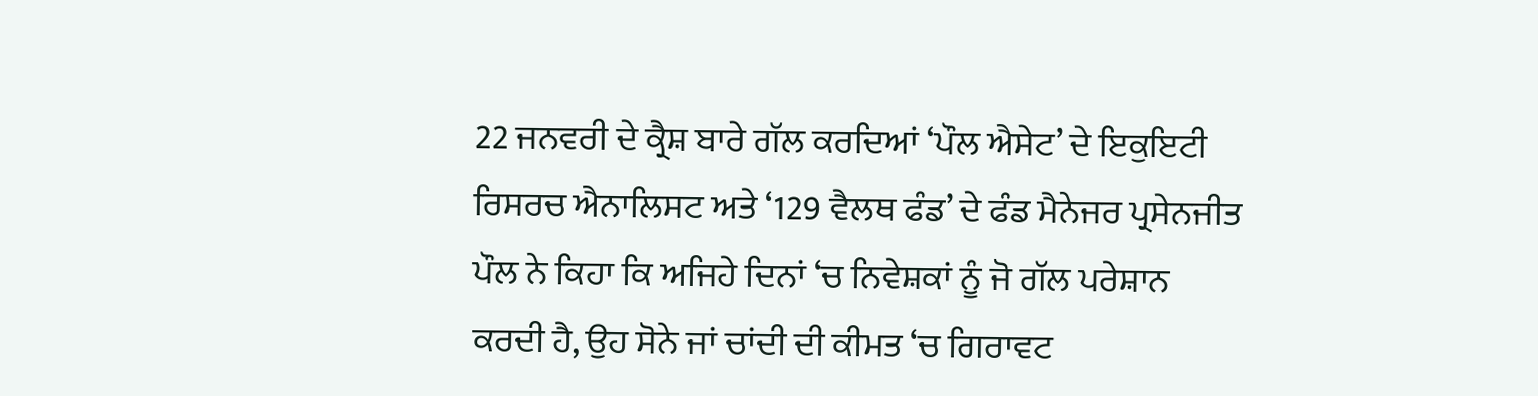22 ਜਨਵਰੀ ਦੇ ਕ੍ਰੈਸ਼ ਬਾਰੇ ਗੱਲ ਕਰਦਿਆਂ ‘ਪੌਲ ਐਸੇਟ’ ਦੇ ਇਕੁਇਟੀ ਰਿਸਰਚ ਐਨਾਲਿਸਟ ਅਤੇ ‘129 ਵੈਲਥ ਫੰਡ’ ਦੇ ਫੰਡ ਮੈਨੇਜਰ ਪ੍ਰਸੇਨਜੀਤ ਪੌਲ ਨੇ ਕਿਹਾ ਕਿ ਅਜਿਹੇ ਦਿਨਾਂ ‘ਚ ਨਿਵੇਸ਼ਕਾਂ ਨੂੰ ਜੋ ਗੱਲ ਪਰੇਸ਼ਾਨ ਕਰਦੀ ਹੈ, ਉਹ ਸੋਨੇ ਜਾਂ ਚਾਂਦੀ ਦੀ ਕੀਮਤ ‘ਚ ਗਿਰਾਵਟ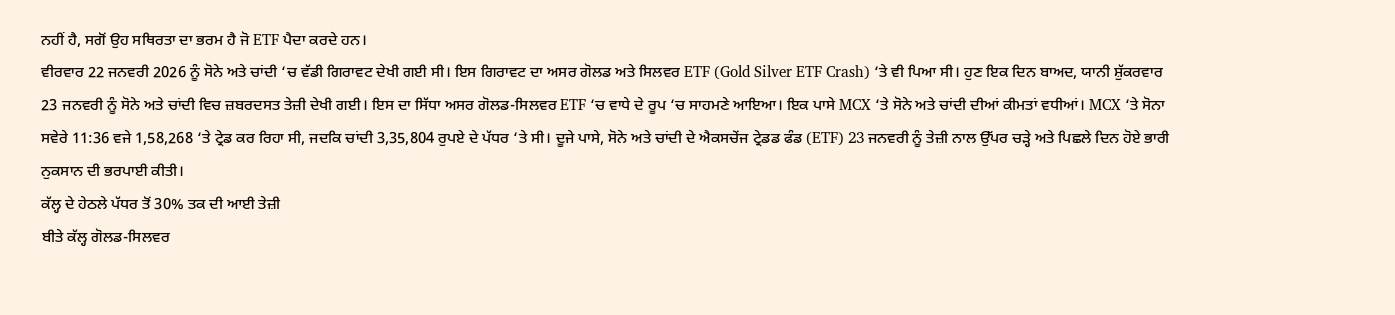ਨਹੀਂ ਹੈ, ਸਗੋਂ ਉਹ ਸਥਿਰਤਾ ਦਾ ਭਰਮ ਹੈ ਜੋ ETF ਪੈਦਾ ਕਰਦੇ ਹਨ।
ਵੀਰਵਾਰ 22 ਜਨਵਰੀ 2026 ਨੂੰ ਸੋਨੇ ਅਤੇ ਚਾਂਦੀ ‘ਚ ਵੱਡੀ ਗਿਰਾਵਟ ਦੇਖੀ ਗਈ ਸੀ। ਇਸ ਗਿਰਾਵਟ ਦਾ ਅਸਰ ਗੋਲਡ ਅਤੇ ਸਿਲਵਰ ETF (Gold Silver ETF Crash) ‘ਤੇ ਵੀ ਪਿਆ ਸੀ। ਹੁਣ ਇਕ ਦਿਨ ਬਾਅਦ, ਯਾਨੀ ਸ਼ੁੱਕਰਵਾਰ 23 ਜਨਵਰੀ ਨੂੰ ਸੋਨੇ ਅਤੇ ਚਾਂਦੀ ਵਿਚ ਜ਼ਬਰਦਸਤ ਤੇਜ਼ੀ ਦੇਖੀ ਗਈ। ਇਸ ਦਾ ਸਿੱਧਾ ਅਸਰ ਗੋਲਡ-ਸਿਲਵਰ ETF ‘ਚ ਵਾਧੇ ਦੇ ਰੂਪ ‘ਚ ਸਾਹਮਣੇ ਆਇਆ। ਇਕ ਪਾਸੇ MCX ‘ਤੇ ਸੋਨੇ ਅਤੇ ਚਾਂਦੀ ਦੀਆਂ ਕੀਮਤਾਂ ਵਧੀਆਂ। MCX ‘ਤੇ ਸੋਨਾ ਸਵੇਰੇ 11:36 ਵਜੇ 1,58,268 ‘ਤੇ ਟ੍ਰੇਡ ਕਰ ਰਿਹਾ ਸੀ, ਜਦਕਿ ਚਾਂਦੀ 3,35,804 ਰੁਪਏ ਦੇ ਪੱਧਰ ‘ਤੇ ਸੀ। ਦੂਜੇ ਪਾਸੇ, ਸੋਨੇ ਅਤੇ ਚਾਂਦੀ ਦੇ ਐਕਸਚੇਂਜ ਟ੍ਰੇਡਡ ਫੰਡ (ETF) 23 ਜਨਵਰੀ ਨੂੰ ਤੇਜ਼ੀ ਨਾਲ ਉੱਪਰ ਚੜ੍ਹੇ ਅਤੇ ਪਿਛਲੇ ਦਿਨ ਹੋਏ ਭਾਰੀ ਨੁਕਸਾਨ ਦੀ ਭਰਪਾਈ ਕੀਤੀ।
ਕੱਲ੍ਹ ਦੇ ਹੇਠਲੇ ਪੱਧਰ ਤੋਂ 30% ਤਕ ਦੀ ਆਈ ਤੇਜ਼ੀ
ਬੀਤੇ ਕੱਲ੍ਹ ਗੋਲਡ-ਸਿਲਵਰ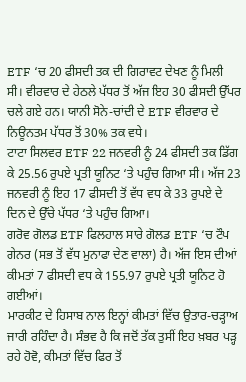ETF ‘ਚ 20 ਫੀਸਦੀ ਤਕ ਦੀ ਗਿਰਾਵਟ ਦੇਖਣ ਨੂੰ ਮਿਲੀ ਸੀ। ਵੀਰਵਾਰ ਦੇ ਹੇਠਲੇ ਪੱਧਰ ਤੋਂ ਅੱਜ ਇਹ 30 ਫੀਸਦੀ ਉੱਪਰ ਚਲੇ ਗਏ ਹਨ। ਯਾਨੀ ਸੋਨੇ-ਚਾਂਦੀ ਦੇ ETF ਵੀਰਵਾਰ ਦੇ ਨਿਊਨਤਮ ਪੱਧਰ ਤੋਂ 30% ਤਕ ਵਧੇ।
ਟਾਟਾ ਸਿਲਵਰ ETF 22 ਜਨਵਰੀ ਨੂੰ 24 ਫੀਸਦੀ ਤਕ ਡਿੱਗ ਕੇ 25.56 ਰੁਪਏ ਪ੍ਰਤੀ ਯੂਨਿਟ ‘ਤੇ ਪਹੁੰਚ ਗਿਆ ਸੀ। ਅੱਜ 23 ਜਨਵਰੀ ਨੂੰ ਇਹ 17 ਫੀਸਦੀ ਤੋਂ ਵੱਧ ਵਧ ਕੇ 33 ਰੁਪਏ ਦੇ ਦਿਨ ਦੇ ਉੱਚੇ ਪੱਧਰ ‘ਤੇ ਪਹੁੰਚ ਗਿਆ।
ਗਰੋਵ ਗੋਲਡ ETF ਫਿਲਹਾਲ ਸਾਰੇ ਗੋਲਡ ETF ‘ਚ ਟੌਪ ਗੇਨਰ (ਸਭ ਤੋਂ ਵੱਧ ਮੁਨਾਫਾ ਦੇਣ ਵਾਲਾ) ਹੈ। ਅੱਜ ਇਸ ਦੀਆਂ ਕੀਮਤਾਂ 7 ਫੀਸਦੀ ਵਧ ਕੇ 155.97 ਰੁਪਏ ਪ੍ਰਤੀ ਯੂਨਿਟ ਹੋ ਗਈਆਂ।
ਮਾਰਕੀਟ ਦੇ ਹਿਸਾਬ ਨਾਲ ਇਨ੍ਹਾਂ ਕੀਮਤਾਂ ਵਿੱਚ ਉਤਾਰ-ਚੜ੍ਹਾਅ ਜਾਰੀ ਰਹਿੰਦਾ ਹੈ। ਸੰਭਵ ਹੈ ਕਿ ਜਦੋਂ ਤੱਕ ਤੁਸੀਂ ਇਹ ਖ਼ਬਰ ਪੜ੍ਹ ਰਹੇ ਹੋਵੋ, ਕੀਮਤਾਂ ਵਿੱਚ ਫਿਰ ਤੋਂ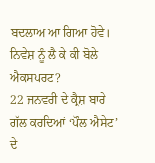ਬਦਲਾਅ ਆ ਗਿਆ ਹੋਵੇ।
ਨਿਵੇਸ਼ ਨੂੰ ਲੈ ਕੇ ਕੀ ਬੋਲੇ ਐਕਸਪਰਟ?
22 ਜਨਵਰੀ ਦੇ ਕ੍ਰੈਸ਼ ਬਾਰੇ ਗੱਲ ਕਰਦਿਆਂ ‘ਪੌਲ ਐਸੇਟ’ ਦੇ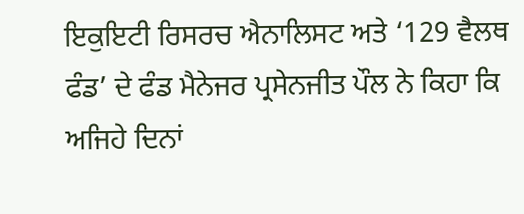ਇਕੁਇਟੀ ਰਿਸਰਚ ਐਨਾਲਿਸਟ ਅਤੇ ‘129 ਵੈਲਥ ਫੰਡ’ ਦੇ ਫੰਡ ਮੈਨੇਜਰ ਪ੍ਰਸੇਨਜੀਤ ਪੌਲ ਨੇ ਕਿਹਾ ਕਿ ਅਜਿਹੇ ਦਿਨਾਂ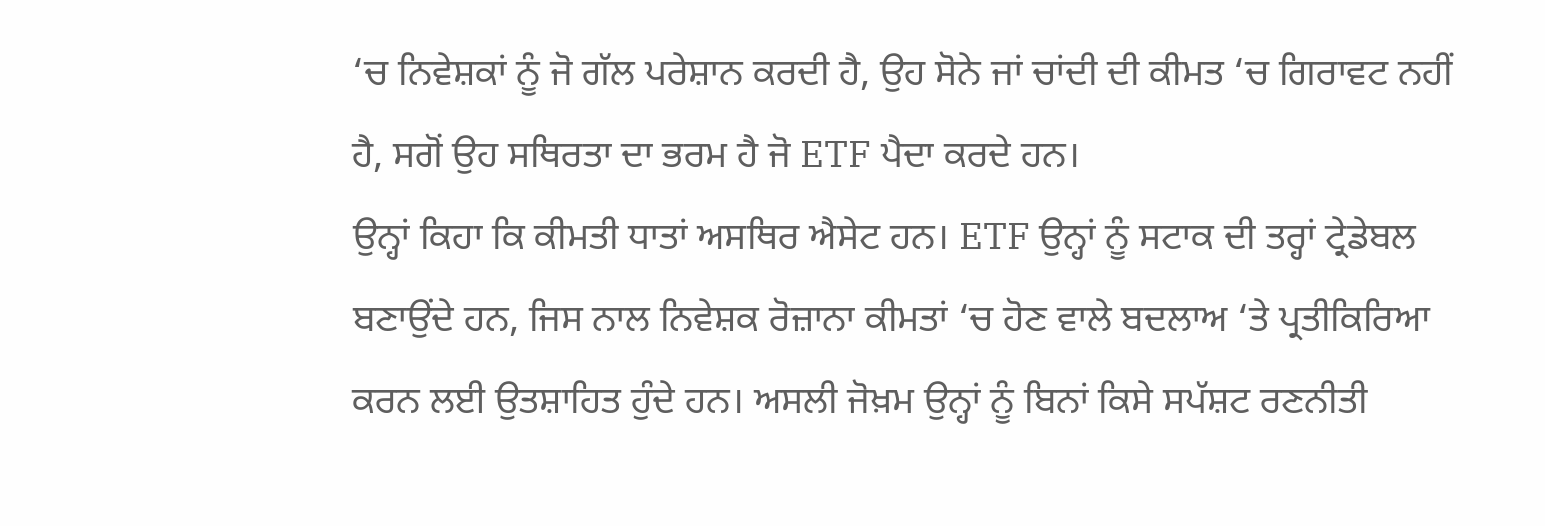‘ਚ ਨਿਵੇਸ਼ਕਾਂ ਨੂੰ ਜੋ ਗੱਲ ਪਰੇਸ਼ਾਨ ਕਰਦੀ ਹੈ, ਉਹ ਸੋਨੇ ਜਾਂ ਚਾਂਦੀ ਦੀ ਕੀਮਤ ‘ਚ ਗਿਰਾਵਟ ਨਹੀਂ ਹੈ, ਸਗੋਂ ਉਹ ਸਥਿਰਤਾ ਦਾ ਭਰਮ ਹੈ ਜੋ ETF ਪੈਦਾ ਕਰਦੇ ਹਨ।
ਉਨ੍ਹਾਂ ਕਿਹਾ ਕਿ ਕੀਮਤੀ ਧਾਤਾਂ ਅਸਥਿਰ ਐਸੇਟ ਹਨ। ETF ਉਨ੍ਹਾਂ ਨੂੰ ਸਟਾਕ ਦੀ ਤਰ੍ਹਾਂ ਟ੍ਰੇਡੇਬਲ ਬਣਾਉਂਦੇ ਹਨ, ਜਿਸ ਨਾਲ ਨਿਵੇਸ਼ਕ ਰੋਜ਼ਾਨਾ ਕੀਮਤਾਂ ‘ਚ ਹੋਣ ਵਾਲੇ ਬਦਲਾਅ ‘ਤੇ ਪ੍ਰਤੀਕਿਰਿਆ ਕਰਨ ਲਈ ਉਤਸ਼ਾਹਿਤ ਹੁੰਦੇ ਹਨ। ਅਸਲੀ ਜੋਖ਼ਮ ਉਨ੍ਹਾਂ ਨੂੰ ਬਿਨਾਂ ਕਿਸੇ ਸਪੱਸ਼ਟ ਰਣਨੀਤੀ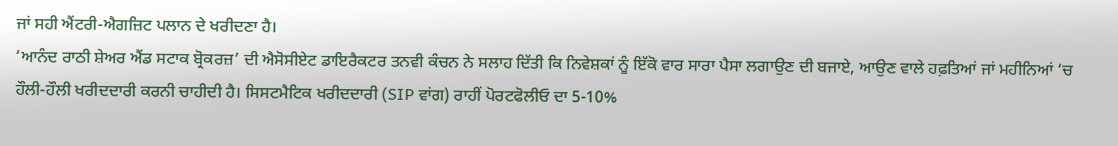ਜਾਂ ਸਹੀ ਐਂਟਰੀ-ਐਗਜ਼ਿਟ ਪਲਾਨ ਦੇ ਖਰੀਦਣਾ ਹੈ।
‘ਆਨੰਦ ਰਾਠੀ ਸ਼ੇਅਰ ਐਂਡ ਸਟਾਕ ਬ੍ਰੋਕਰਜ਼’ ਦੀ ਐਸੋਸੀਏਟ ਡਾਇਰੈਕਟਰ ਤਨਵੀ ਕੰਚਨ ਨੇ ਸਲਾਹ ਦਿੱਤੀ ਕਿ ਨਿਵੇਸ਼ਕਾਂ ਨੂੰ ਇੱਕੋ ਵਾਰ ਸਾਰਾ ਪੈਸਾ ਲਗਾਉਣ ਦੀ ਬਜਾਏ, ਆਉਣ ਵਾਲੇ ਹਫ਼ਤਿਆਂ ਜਾਂ ਮਹੀਨਿਆਂ ‘ਚ ਹੌਲੀ-ਹੌਲੀ ਖਰੀਦਦਾਰੀ ਕਰਨੀ ਚਾਹੀਦੀ ਹੈ। ਸਿਸਟਮੈਟਿਕ ਖਰੀਦਦਾਰੀ (SIP ਵਾਂਗ) ਰਾਹੀਂ ਪੋਰਟਫੋਲੀਓ ਦਾ 5-10%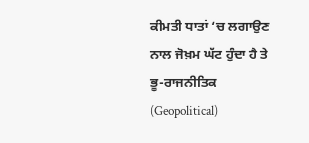ਕੀਮਤੀ ਧਾਤਾਂ ‘ਚ ਲਗਾਉਣ ਨਾਲ ਜੋਖ਼ਮ ਘੱਟ ਹੁੰਦਾ ਹੈ ਤੇ ਭੂ-ਰਾਜਨੀਤਿਕ (Geopolitical)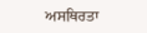ਅਸਥਿਰਤਾ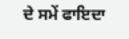ਦੇ ਸਮੇਂ ਫਾਇਦਾ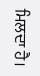ਮਿਲਦਾ ਹੈ।